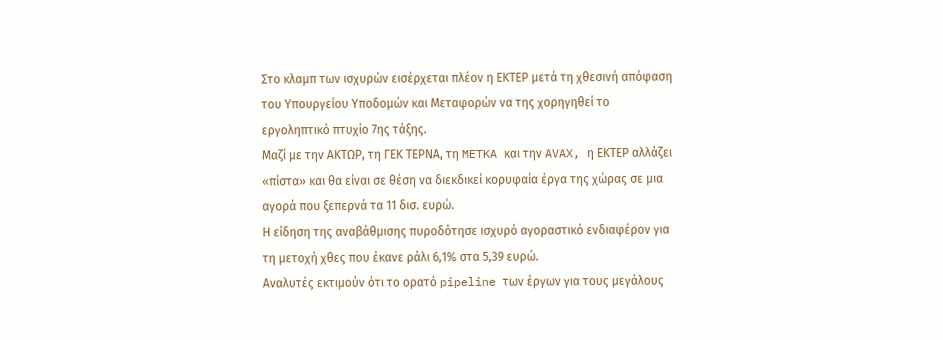Στο κλαμπ των ισχυρών εισέρχεται πλέον η ΕΚΤΕΡ μετά τη χθεσινή απόφαση του Υπουργείου Υποδομών και Μεταφορών να της χορηγηθεί το εργοληπτικό πτυχίο 7ης τάξης.
Μαζί με την ΑΚΤΩΡ, τη ΓΕΚ ΤΕΡΝΑ, τη METKA και την AVAX, η ΕΚΤΕΡ αλλάζει «πίστα» και θα είναι σε θέση να διεκδικεί κορυφαία έργα της χώρας σε μια αγορά που ξεπερνά τα 11 δισ. ευρώ.
Η είδηση της αναβάθμισης πυροδότησε ισχυρό αγοραστικό ενδιαφέρον για τη μετοχή χθες που έκανε ράλι 6,1% στα 5,39 ευρώ.
Αναλυτές εκτιμούν ότι το ορατό pipeline των έργων για τους μεγάλους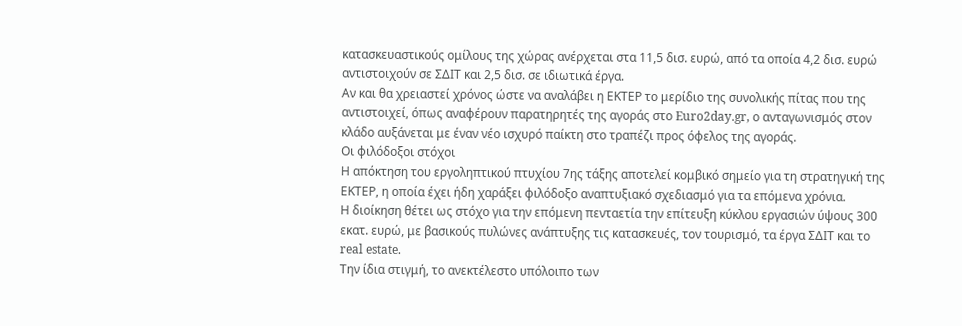κατασκευαστικούς ομίλους της χώρας ανέρχεται στα 11,5 δισ. ευρώ, από τα οποία 4,2 δισ. ευρώ αντιστοιχούν σε ΣΔΙΤ και 2,5 δισ. σε ιδιωτικά έργα.
Αν και θα χρειαστεί χρόνος ώστε να αναλάβει η ΕΚΤΕΡ το μερίδιο της συνολικής πίτας που της αντιστοιχεί, όπως αναφέρουν παρατηρητές της αγοράς στο Euro2day.gr, ο ανταγωνισμός στον κλάδο αυξάνεται με έναν νέο ισχυρό παίκτη στο τραπέζι προς όφελος της αγοράς.
Οι φιλόδοξοι στόχοι
Η απόκτηση του εργοληπτικού πτυχίου 7ης τάξης αποτελεί κομβικό σημείο για τη στρατηγική της ΕΚΤΕΡ, η οποία έχει ήδη χαράξει φιλόδοξο αναπτυξιακό σχεδιασμό για τα επόμενα χρόνια.
Η διοίκηση θέτει ως στόχο για την επόμενη πενταετία την επίτευξη κύκλου εργασιών ύψους 300 εκατ. ευρώ, με βασικούς πυλώνες ανάπτυξης τις κατασκευές, τον τουρισμό, τα έργα ΣΔΙΤ και το real estate.
Την ίδια στιγμή, το ανεκτέλεστο υπόλοιπο των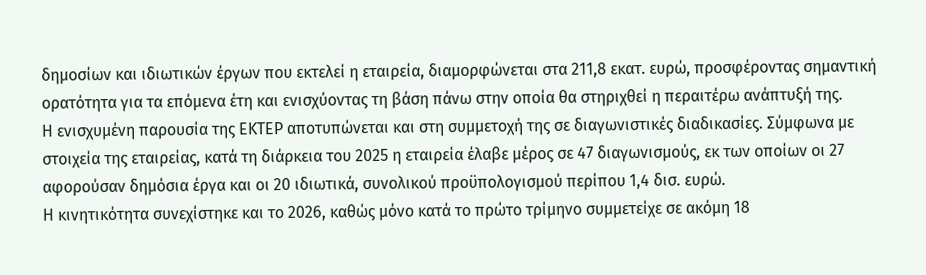δημοσίων και ιδιωτικών έργων που εκτελεί η εταιρεία, διαμορφώνεται στα 211,8 εκατ. ευρώ, προσφέροντας σημαντική ορατότητα για τα επόμενα έτη και ενισχύοντας τη βάση πάνω στην οποία θα στηριχθεί η περαιτέρω ανάπτυξή της.
Η ενισχυμένη παρουσία της ΕΚΤΕΡ αποτυπώνεται και στη συμμετοχή της σε διαγωνιστικές διαδικασίες. Σύμφωνα με στοιχεία της εταιρείας, κατά τη διάρκεια του 2025 η εταιρεία έλαβε μέρος σε 47 διαγωνισμούς, εκ των οποίων οι 27 αφορούσαν δημόσια έργα και οι 20 ιδιωτικά, συνολικού προϋπολογισμού περίπου 1,4 δισ. ευρώ.
Η κινητικότητα συνεχίστηκε και το 2026, καθώς μόνο κατά το πρώτο τρίμηνο συμμετείχε σε ακόμη 18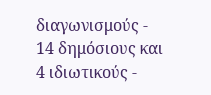διαγωνισμούς - 14 δημόσιους και 4 ιδιωτικούς -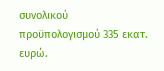συνολικού προϋπολογισμού 335 εκατ. ευρώ.